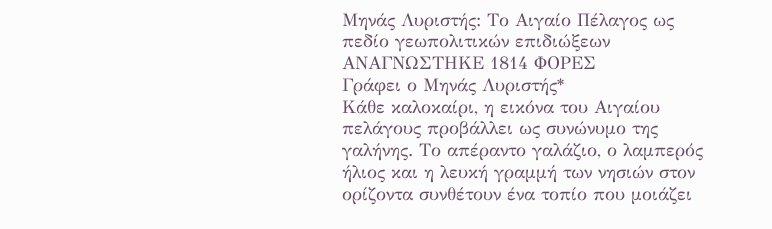Μηνάς Λυριστής: Το Αιγαίο Πέλαγος ως πεδίο γεωπολιτικών επιδιώξεων
ΑΝΑΓΝΩΣΤΗΚΕ 1814 ΦΟΡΕΣ
Γράφει ο Μηνάς Λυριστής*
Κάθε καλοκαίρι, η εικόνα του Αιγαίου πελάγους προβάλλει ως συνώνυμο της γαλήνης. Το απέραντο γαλάζιο, ο λαμπερός ήλιος και η λευκή γραμμή των νησιών στον ορίζοντα συνθέτουν ένα τοπίο που μοιάζει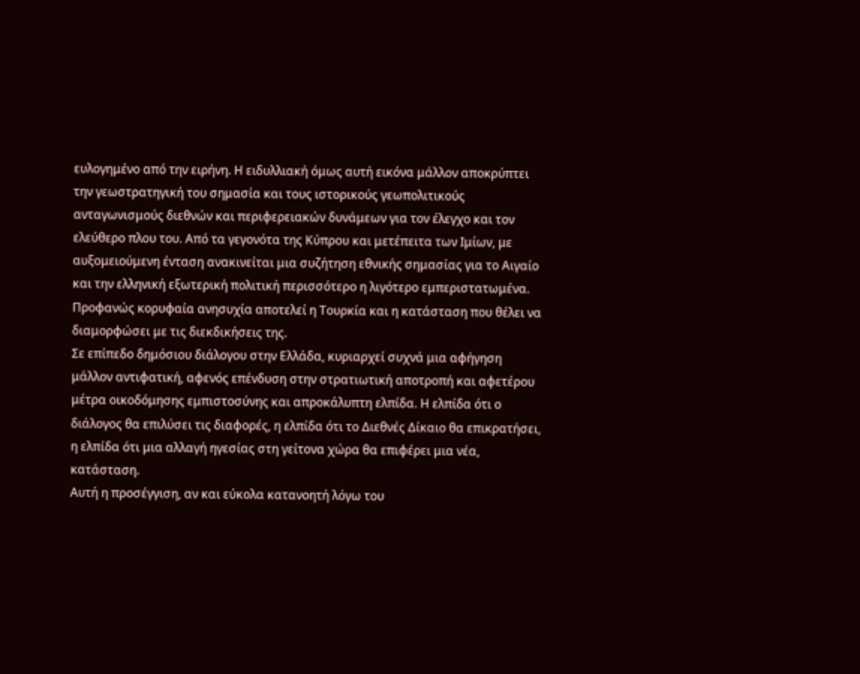ευλογημένο από την ειρήνη. Η ειδυλλιακή όμως αυτή εικόνα μάλλον αποκρύπτει την γεωστρατηγική του σημασία και τους ιστορικούς γεωπολιτικούς ανταγωνισμούς διεθνών και περιφερειακών δυνάμεων για τον έλεγχο και τον ελεύθερο πλου του. Από τα γεγονότα της Κύπρου και μετέπειτα των Ιμίων, με αυξομειούμενη ένταση ανακινείται μια συζήτηση εθνικής σημασίας για το Αιγαίο και την ελληνική εξωτερική πολιτική περισσότερο η λιγότερο εμπεριστατωμένα. Προφανώς κορυφαία ανησυχία αποτελεί η Τουρκία και η κατάσταση που θέλει να διαμορφώσει με τις διεκδικήσεις της.
Σε επίπεδο δημόσιου διάλογου στην Ελλάδα, κυριαρχεί συχνά μια αφήγηση μάλλον αντιφατική, αφενός επένδυση στην στρατιωτική αποτροπή και αφετέρου μέτρα οικοδόμησης εμπιστοσύνης και απροκάλυπτη ελπίδα. Η ελπίδα ότι ο διάλογος θα επιλύσει τις διαφορές, η ελπίδα ότι το Διεθνές Δίκαιο θα επικρατήσει, η ελπίδα ότι μια αλλαγή ηγεσίας στη γείτονα χώρα θα επιφέρει μια νέα, κατάσταση.
Αυτή η προσέγγιση, αν και εύκολα κατανοητή λόγω του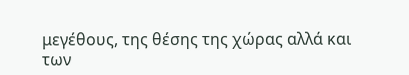μεγέθους, της θέσης της χώρας αλλά και των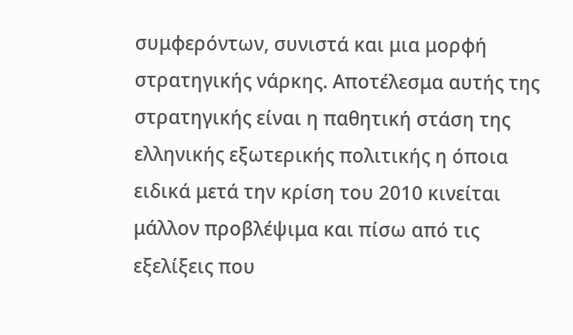συμφερόντων, συνιστά και μια μορφή στρατηγικής νάρκης. Αποτέλεσμα αυτής της στρατηγικής είναι η παθητική στάση της ελληνικής εξωτερικής πολιτικής η όποια ειδικά μετά την κρίση του 2010 κινείται μάλλον προβλέψιμα και πίσω από τις εξελίξεις που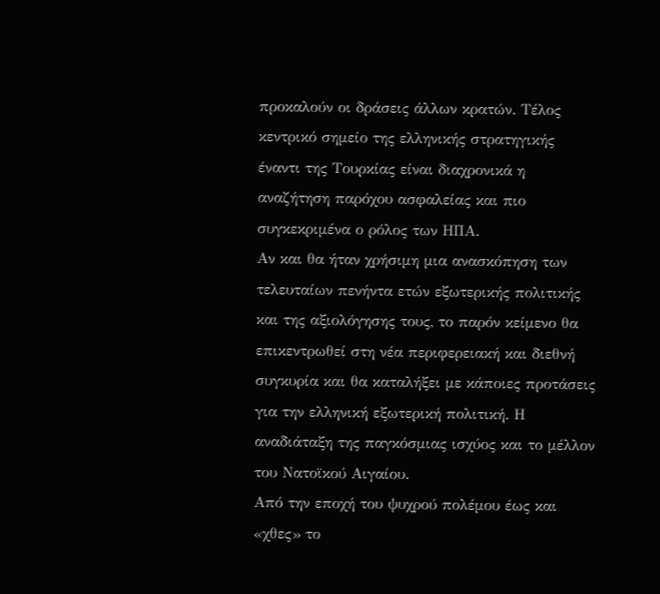προκαλούν οι δράσεις άλλων κρατών. Τέλος κεντρικό σημείο της ελληνικής στρατηγικής έναντι της Τουρκίας είναι διαχρονικά η αναζήτηση παρόχου ασφαλείας και πιο συγκεκριμένα ο ρόλος των ΗΠΑ.
Αν και θα ήταν χρήσιμη μια ανασκόπηση των τελευταίων πενήντα ετών εξωτερικής πολιτικής και της αξιολόγησης τους, το παρόν κείμενο θα επικεντρωθεί στη νέα περιφερειακή και διεθνή συγκυρία και θα καταλήξει με κάποιες προτάσεις για την ελληνική εξωτερική πολιτική. Η αναδιάταξη της παγκόσμιας ισχύος και το μέλλον του Νατοϊκού Αιγαίου.
Από την εποχή του ψυχρού πολέμου έως και «χθες» το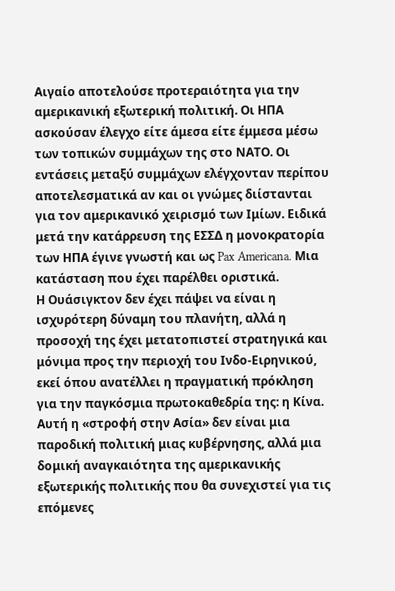Αιγαίο αποτελούσε προτεραιότητα για την αμερικανική εξωτερική πολιτική. Οι ΗΠΑ ασκούσαν έλεγχο είτε άμεσα είτε έμμεσα μέσω των τοπικών συμμάχων της στο ΝΑΤΟ. Οι εντάσεις μεταξύ συμμάχων ελέγχονταν περίπου αποτελεσματικά αν και οι γνώμες διίστανται για τον αμερικανικό χειρισμό των Ιμίων. Ειδικά μετά την κατάρρευση της ΕΣΣΔ η μονοκρατορία των ΗΠΑ έγινε γνωστή και ως Pax Americana. Μια κατάσταση που έχει παρέλθει οριστικά.
Η Ουάσιγκτον δεν έχει πάψει να είναι η ισχυρότερη δύναμη του πλανήτη, αλλά η προσοχή της έχει μετατοπιστεί στρατηγικά και μόνιμα προς την περιοχή του Ινδο-Ειρηνικού, εκεί όπου ανατέλλει η πραγματική πρόκληση για την παγκόσμια πρωτοκαθεδρία της: η Κίνα. Αυτή η «στροφή στην Ασία» δεν είναι μια παροδική πολιτική μιας κυβέρνησης, αλλά μια δομική αναγκαιότητα της αμερικανικής εξωτερικής πολιτικής που θα συνεχιστεί για τις επόμενες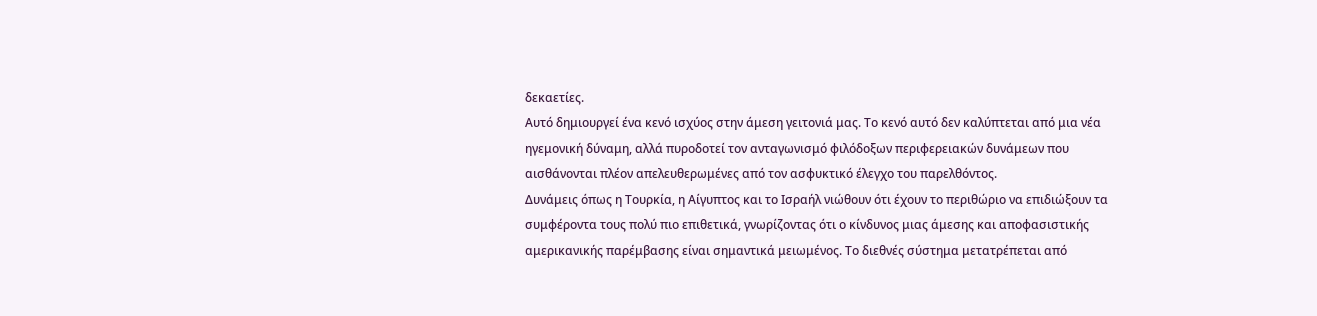δεκαετίες.
Αυτό δημιουργεί ένα κενό ισχύος στην άμεση γειτονιά μας. Το κενό αυτό δεν καλύπτεται από μια νέα ηγεμονική δύναμη, αλλά πυροδοτεί τον ανταγωνισμό φιλόδοξων περιφερειακών δυνάμεων που αισθάνονται πλέον απελευθερωμένες από τον ασφυκτικό έλεγχο του παρελθόντος.
Δυνάμεις όπως η Τουρκία, η Αίγυπτος και το Ισραήλ νιώθουν ότι έχουν το περιθώριο να επιδιώξουν τα συμφέροντα τους πολύ πιο επιθετικά, γνωρίζοντας ότι ο κίνδυνος μιας άμεσης και αποφασιστικής αμερικανικής παρέμβασης είναι σημαντικά μειωμένος. Το διεθνές σύστημα μετατρέπεται από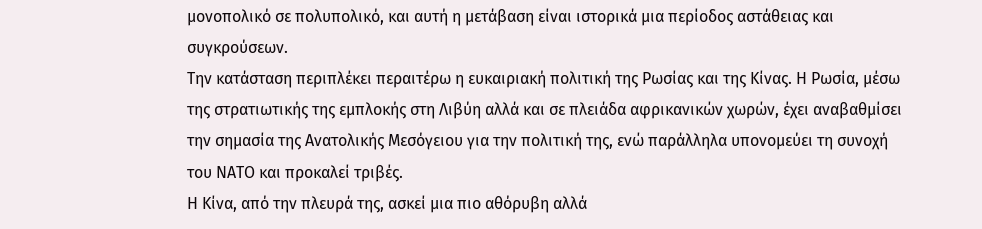μονοπολικό σε πολυπολικό, και αυτή η μετάβαση είναι ιστορικά μια περίοδος αστάθειας και συγκρούσεων.
Την κατάσταση περιπλέκει περαιτέρω η ευκαιριακή πολιτική της Ρωσίας και της Κίνας. Η Ρωσία, μέσω της στρατιωτικής της εμπλοκής στη Λιβύη αλλά και σε πλειάδα αφρικανικών χωρών, έχει αναβαθμίσει την σημασία της Ανατολικής Μεσόγειου για την πολιτική της, ενώ παράλληλα υπονομεύει τη συνοχή του ΝΑΤΟ και προκαλεί τριβές.
Η Κίνα, από την πλευρά της, ασκεί μια πιο αθόρυβη αλλά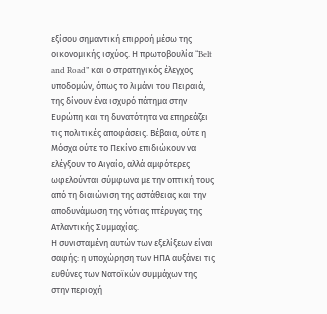εξίσου σημαντική επιρροή μέσω της οικονομικής ισχύος. Η πρωτοβουλία “Belt and Road” και ο στρατηγικός έλεγχος υποδομών, όπως το λιμάνι του Πειραιά, της δίνουν ένα ισχυρό πάτημα στην Ευρώπη και τη δυνατότητα να επηρεάζει τις πολιτικές αποφάσεις. Βέβαια, ούτε η Μόσχα ούτε το Πεκίνο επιδιώκουν να ελέγξουν το Αιγαίο, αλλά αμφότερες ωφελούνται σύμφωνα με την οπτική τους από τη διαιώνιση της αστάθειας και την αποδυνάμωση της νότιας πτέρυγας της Ατλαντικής Συμμαχίας.
Η συνισταμένη αυτών των εξελίξεων είναι σαφής: η υποχώρηση των ΗΠΑ αυξάνει τις ευθύνες των Νατοϊκών συμμάχων της στην περιοχή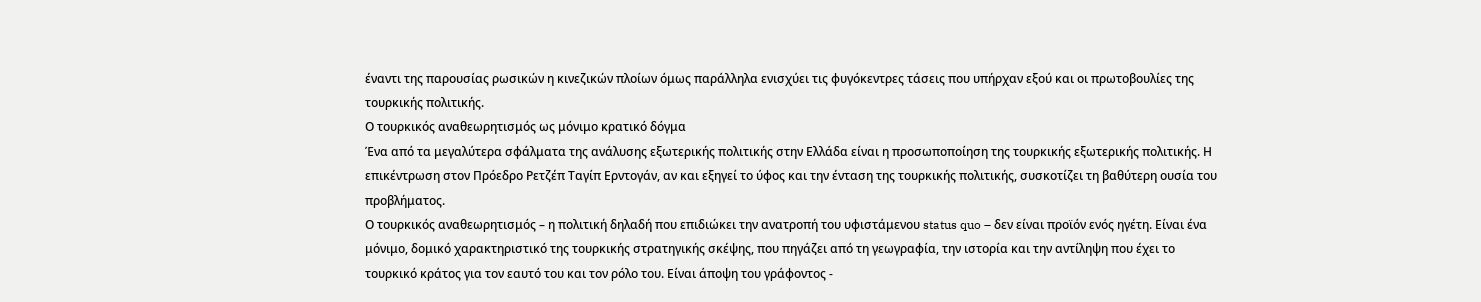έναντι της παρουσίας ρωσικών η κινεζικών πλοίων όμως παράλληλα ενισχύει τις φυγόκεντρες τάσεις που υπήρχαν εξού και οι πρωτοβουλίες της τουρκικής πολιτικής.
Ο τουρκικός αναθεωρητισμός ως μόνιμο κρατικό δόγμα
Ένα από τα μεγαλύτερα σφάλματα της ανάλυσης εξωτερικής πολιτικής στην Ελλάδα είναι η προσωποποίηση της τουρκικής εξωτερικής πολιτικής. Η επικέντρωση στον Πρόεδρο Ρετζέπ Ταγίπ Ερντογάν, αν και εξηγεί το ύφος και την ένταση της τουρκικής πολιτικής, συσκοτίζει τη βαθύτερη ουσία του προβλήματος.
Ο τουρκικός αναθεωρητισμός – η πολιτική δηλαδή που επιδιώκει την ανατροπή του υφιστάμενου status quo – δεν είναι προϊόν ενός ηγέτη. Είναι ένα μόνιμο, δομικό χαρακτηριστικό της τουρκικής στρατηγικής σκέψης, που πηγάζει από τη γεωγραφία, την ιστορία και την αντίληψη που έχει το τουρκικό κράτος για τον εαυτό του και τον ρόλο του. Είναι άποψη του γράφοντος -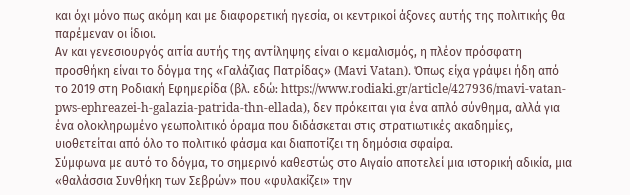και όχι μόνο πως ακόμη και με διαφορετική ηγεσία, οι κεντρικοί άξονες αυτής της πολιτικής θα παρέμεναν οι ίδιοι.
Αν και γενεσιουργός αιτία αυτής της αντίληψης είναι ο κεμαλισμός, η πλέον πρόσφατη προσθήκη είναι το δόγμα της «Γαλάζιας Πατρίδας» (Mavi Vatan). Όπως είχα γράψει ήδη από το 2019 στη Ροδιακή Εφημερίδα (βλ. εδώ: https://www.rodiaki.gr/article/427936/mavi-vatan-pws-ephreazei-h-galazia-patrida-thn-ellada), δεν πρόκειται για ένα απλό σύνθημα, αλλά για ένα ολοκληρωμένο γεωπολιτικό όραμα που διδάσκεται στις στρατιωτικές ακαδημίες, υιοθετείται από όλο το πολιτικό φάσμα και διαποτίζει τη δημόσια σφαίρα.
Σύμφωνα με αυτό το δόγμα, το σημερινό καθεστώς στο Αιγαίο αποτελεί μια ιστορική αδικία, μια «θαλάσσια Συνθήκη των Σεβρών» που «φυλακίζει» την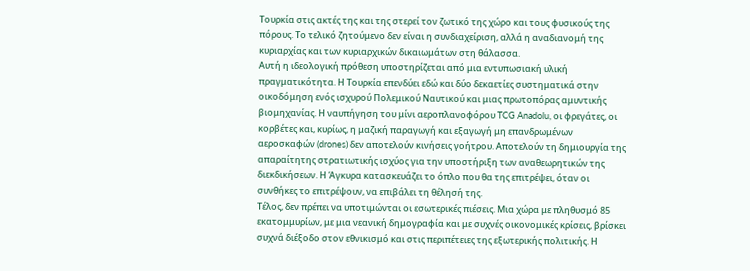Τουρκία στις ακτές της και της στερεί τον ζωτικό της χώρο και τους φυσικούς της πόρους. Το τελικό ζητούμενο δεν είναι η συνδιαχείριση, αλλά η αναδιανομή της κυριαρχίας και των κυριαρχικών δικαιωμάτων στη θάλασσα.
Αυτή η ιδεολογική πρόθεση υποστηρίζεται από μια εντυπωσιακή υλική πραγματικότητα. Η Τουρκία επενδύει εδώ και δύο δεκαετίες συστηματικά στην οικοδόμηση ενός ισχυρού Πολεμικού Ναυτικού και μιας πρωτοπόρας αμυντικής βιομηχανίας. Η ναυπήγηση του μίνι αεροπλανοφόρου TCG Anadolu, οι φρεγάτες, οι κορβέτες και, κυρίως, η μαζική παραγωγή και εξαγωγή μη επανδρωμένων αεροσκαφών (drones) δεν αποτελούν κινήσεις γοήτρου. Αποτελούν τη δημιουργία της απαραίτητης στρατιωτικής ισχύος για την υποστήριξη των αναθεωρητικών της διεκδικήσεων. Η Άγκυρα κατασκευάζει το όπλο που θα της επιτρέψει, όταν οι συνθήκες το επιτρέψουν, να επιβάλει τη θέλησή της.
Τέλος, δεν πρέπει να υποτιμώνται οι εσωτερικές πιέσεις. Μια χώρα με πληθυσμό 85 εκατομμυρίων, με μια νεανική δημογραφία και με συχνές οικονομικές κρίσεις, βρίσκει συχνά διέξοδο στον εθνικισμό και στις περιπέτειες της εξωτερικής πολιτικής. Η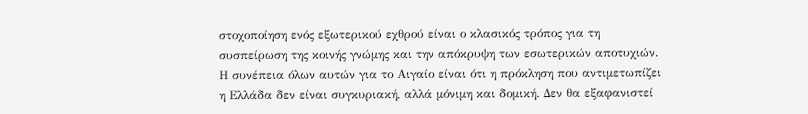στοχοποίηση ενός εξωτερικού εχθρού είναι ο κλασικός τρόπος για τη συσπείρωση της κοινής γνώμης και την απόκρυψη των εσωτερικών αποτυχιών.
Η συνέπεια όλων αυτών για το Αιγαίο είναι ότι η πρόκληση που αντιμετωπίζει η Ελλάδα δεν είναι συγκυριακή, αλλά μόνιμη και δομική. Δεν θα εξαφανιστεί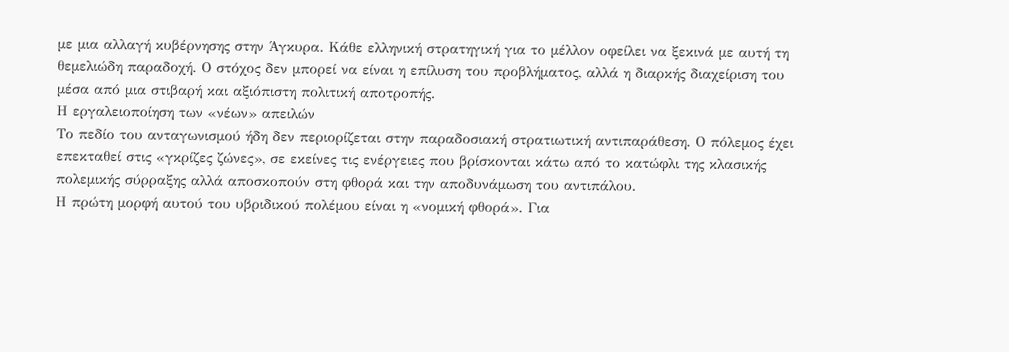με μια αλλαγή κυβέρνησης στην Άγκυρα. Κάθε ελληνική στρατηγική για το μέλλον οφείλει να ξεκινά με αυτή τη θεμελιώδη παραδοχή. Ο στόχος δεν μπορεί να είναι η επίλυση του προβλήματος, αλλά η διαρκής διαχείριση του μέσα από μια στιβαρή και αξιόπιστη πολιτική αποτροπής.
Η εργαλειοποίηση των «νέων» απειλών
Το πεδίο του ανταγωνισμού ήδη δεν περιορίζεται στην παραδοσιακή στρατιωτική αντιπαράθεση. Ο πόλεμος έχει επεκταθεί στις «γκρίζες ζώνες», σε εκείνες τις ενέργειες που βρίσκονται κάτω από το κατώφλι της κλασικής πολεμικής σύρραξης αλλά αποσκοπούν στη φθορά και την αποδυνάμωση του αντιπάλου.
Η πρώτη μορφή αυτού του υβριδικού πολέμου είναι η «νομική φθορά». Για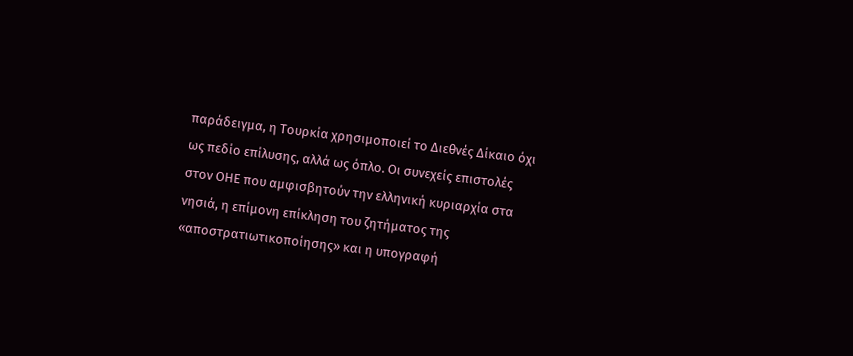παράδειγμα, η Τουρκία χρησιμοποιεί το Διεθνές Δίκαιο όχι ως πεδίο επίλυσης, αλλά ως όπλο. Οι συνεχείς επιστολές στον ΟΗΕ που αμφισβητούν την ελληνική κυριαρχία στα νησιά, η επίμονη επίκληση του ζητήματος της «αποστρατιωτικοποίησης» και η υπογραφή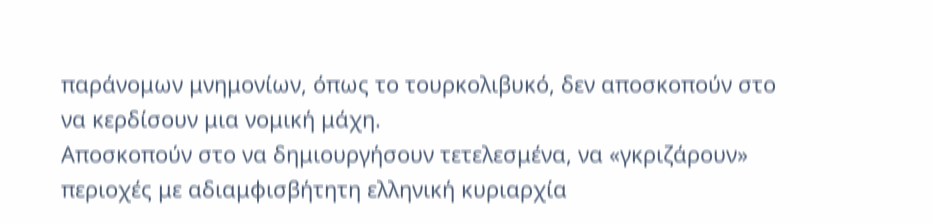παράνομων μνημονίων, όπως το τουρκολιβυκό, δεν αποσκοπούν στο να κερδίσουν μια νομική μάχη.
Αποσκοπούν στο να δημιουργήσουν τετελεσμένα, να «γκριζάρουν» περιοχές με αδιαμφισβήτητη ελληνική κυριαρχία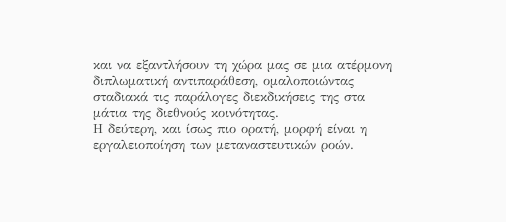και να εξαντλήσουν τη χώρα μας σε μια ατέρμονη διπλωματική αντιπαράθεση, ομαλοποιώντας σταδιακά τις παράλογες διεκδικήσεις της στα μάτια της διεθνούς κοινότητας.
Η δεύτερη, και ίσως πιο ορατή, μορφή είναι η εργαλειοποίηση των μεταναστευτικών ροών.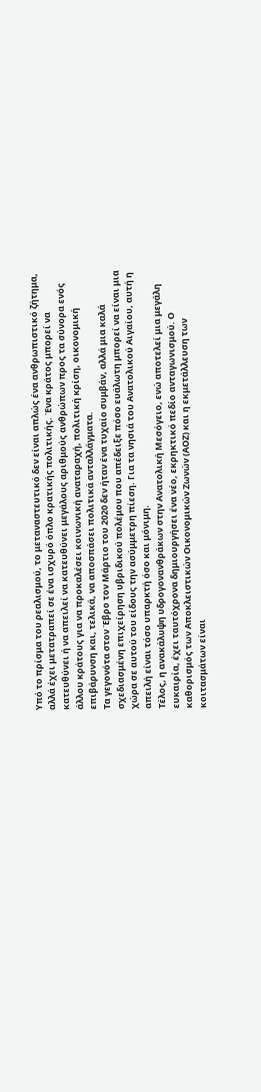Υπό το πρίσμα του ρεαλισμού, το μεταναστευτικό δεν είναι απλώς ένα ανθρωπιστικό ζήτημα, αλλά έχει μετατραπεί σε ένα ισχυρό όπλο κρατικής πολιτικής. Ένα κράτος μπορεί να κατευθύνει ή να απειλεί να κατευθύνει μεγάλους αριθμούς ανθρώπων προς τα σύνορα ενός άλλου κράτους για να προκαλέσει κοινωνική αναταραχή, πολιτική κρίση, οικονομική επιβάρυνση και, τελικά, να αποσπάσει πολιτικά ανταλλάγματα.
Τα γεγονότα στον Έβρο τον Μάρτιο του 2020 δεν ήταν ένα τυχαίο συμβάν, αλλά μια καλά σχεδιασμένη επιχείρηση υβριδικού πολέμου που απέδειξε πόσο ευάλωτη μπορεί να είναι μια χώρα σε αυτού του είδους την ασύμμετρη πίεση. Για τα νησιά του Ανατολικού Αιγαίου, αυτή η απειλή είναι τόσο υπαρκτή όσο και μόνιμη.
Τέλος, η ανακάλυψη υδρογονανθράκων στην Ανατολική Μεσόγειο, ενώ αποτελεί μια μεγάλη ευκαιρία, έχει ταυτόχρονα δημιουργήσει ένα νέο, εκρηκτικό πεδίο ανταγωνισμού. Ο καθορισμός των Αποκλειστικών Οικονομικών Ζωνών (ΑΟΖ) και η εκμετάλλευση των κοιτασμάτων είναι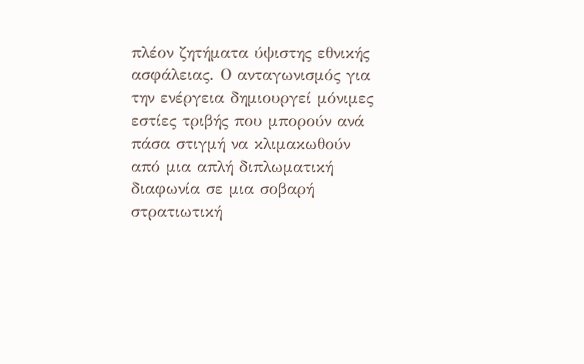πλέον ζητήματα ύψιστης εθνικής ασφάλειας. Ο ανταγωνισμός για την ενέργεια δημιουργεί μόνιμες εστίες τριβής που μπορούν ανά πάσα στιγμή να κλιμακωθούν από μια απλή διπλωματική διαφωνία σε μια σοβαρή στρατιωτική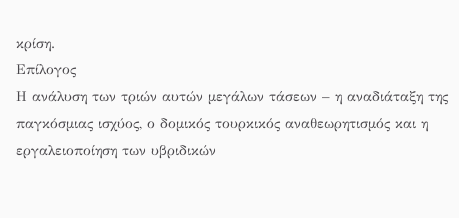κρίση.
Επίλογος
Η ανάλυση των τριών αυτών μεγάλων τάσεων – η αναδιάταξη της παγκόσμιας ισχύος, ο δομικός τουρκικός αναθεωρητισμός και η εργαλειοποίηση των υβριδικών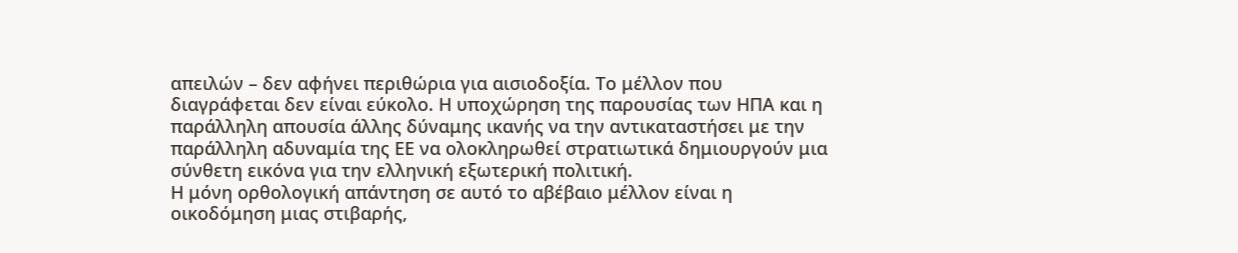απειλών – δεν αφήνει περιθώρια για αισιοδοξία. Το μέλλον που διαγράφεται δεν είναι εύκολο. Η υποχώρηση της παρουσίας των ΗΠΑ και η παράλληλη απουσία άλλης δύναμης ικανής να την αντικαταστήσει με την παράλληλη αδυναμία της ΕΕ να ολοκληρωθεί στρατιωτικά δημιουργούν μια σύνθετη εικόνα για την ελληνική εξωτερική πολιτική.
Η μόνη ορθολογική απάντηση σε αυτό το αβέβαιο μέλλον είναι η οικοδόμηση μιας στιβαρής,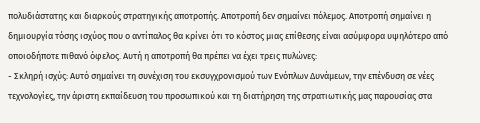πολυδιάστατης και διαρκούς στρατηγικής αποτροπής. Αποτροπή δεν σημαίνει πόλεμος. Αποτροπή σημαίνει η δημιουργία τόσης ισχύος που ο αντίπαλος θα κρίνει ότι το κόστος μιας επίθεσης είναι ασύμφορα υψηλότερο από οποιοδήποτε πιθανό όφελος. Αυτή η αποτροπή θα πρέπει να έχει τρεις πυλώνες:
- Σκληρή ισχύς: Αυτό σημαίνει τη συνέχιση του εκσυγχρονισμού των Ενόπλων Δυνάμεων, την επένδυση σε νέες τεχνολογίες, την άριστη εκπαίδευση του προσωπικού και τη διατήρηση της στρατιωτικής μας παρουσίας στα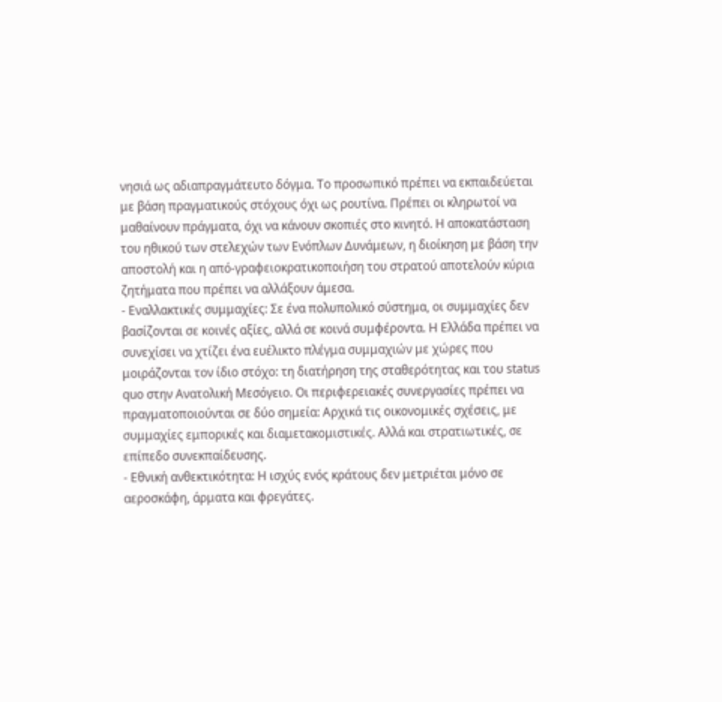νησιά ως αδιαπραγμάτευτο δόγμα. Το προσωπικό πρέπει να εκπαιδεύεται με βάση πραγματικούς στόχους όχι ως ρουτίνα. Πρέπει οι κληρωτοί να μαθαίνουν πράγματα, όχι να κάνουν σκοπιές στο κινητό. Η αποκατάσταση του ηθικού των στελεχών των Ενόπλων Δυνάμεων, η διοίκηση με βάση την αποστολή και η από-γραφειοκρατικοποιήση του στρατού αποτελούν κύρια ζητήματα που πρέπει να αλλάξουν άμεσα.
- Εναλλακτικές συμμαχίες: Σε ένα πολυπολικό σύστημα, οι συμμαχίες δεν βασίζονται σε κοινές αξίες, αλλά σε κοινά συμφέροντα. Η Ελλάδα πρέπει να συνεχίσει να χτίζει ένα ευέλικτο πλέγμα συμμαχιών με χώρες που μοιράζονται τον ίδιο στόχο: τη διατήρηση της σταθερότητας και του status quo στην Ανατολική Μεσόγειο. Οι περιφερειακές συνεργασίες πρέπει να πραγματοποιούνται σε δύο σημεία: Αρχικά τις οικονομικές σχέσεις, με συμμαχίες εμπορικές και διαμετακομιστικές. Αλλά και στρατιωτικές, σε επίπεδο συνεκπαίδευσης.
- Εθνική ανθεκτικότητα: Η ισχύς ενός κράτους δεν μετριέται μόνο σε αεροσκάφη, άρματα και φρεγάτες.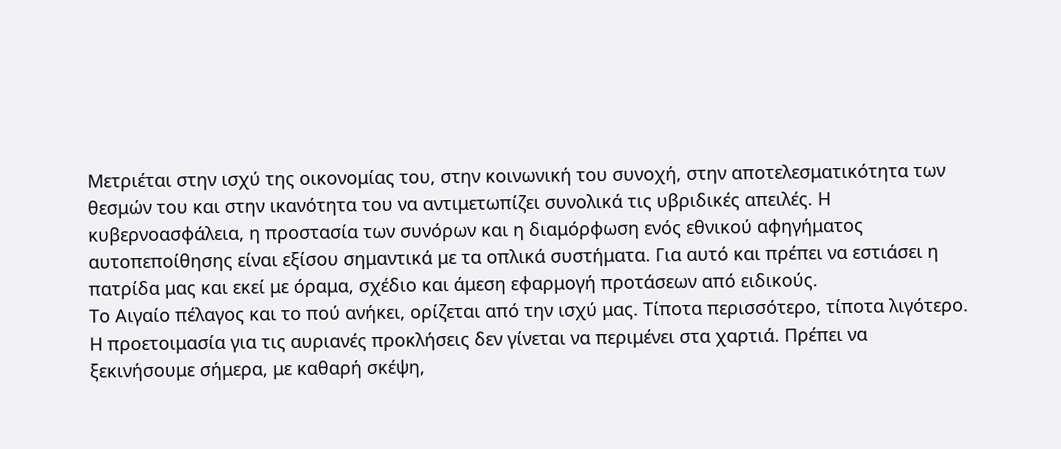Μετριέται στην ισχύ της οικονομίας του, στην κοινωνική του συνοχή, στην αποτελεσματικότητα των θεσμών του και στην ικανότητα του να αντιμετωπίζει συνολικά τις υβριδικές απειλές. Η κυβερνοασφάλεια, η προστασία των συνόρων και η διαμόρφωση ενός εθνικού αφηγήματος αυτοπεποίθησης είναι εξίσου σημαντικά με τα οπλικά συστήματα. Για αυτό και πρέπει να εστιάσει η πατρίδα μας και εκεί με όραμα, σχέδιο και άμεση εφαρμογή προτάσεων από ειδικούς.
Το Αιγαίο πέλαγος και το πού ανήκει, ορίζεται από την ισχύ μας. Τίποτα περισσότερο, τίποτα λιγότερο. Η προετοιμασία για τις αυριανές προκλήσεις δεν γίνεται να περιμένει στα χαρτιά. Πρέπει να ξεκινήσουμε σήμερα, με καθαρή σκέψη,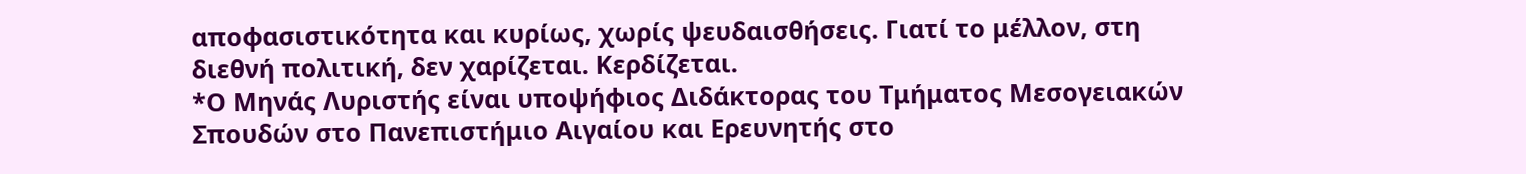αποφασιστικότητα και κυρίως, χωρίς ψευδαισθήσεις. Γιατί το μέλλον, στη διεθνή πολιτική, δεν χαρίζεται. Κερδίζεται.
*Ο Μηνάς Λυριστής είναι υποψήφιος Διδάκτορας του Τμήματος Μεσογειακών Σπουδών στο Πανεπιστήμιο Αιγαίου και Ερευνητής στο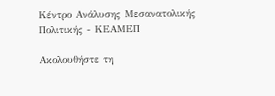Κέντρο Ανάλυσης Μεσανατολικής Πολιτικής - ΚΕΑΜΕΠ

Ακολουθήστε τη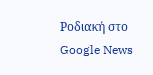Ροδιακή στο Google News